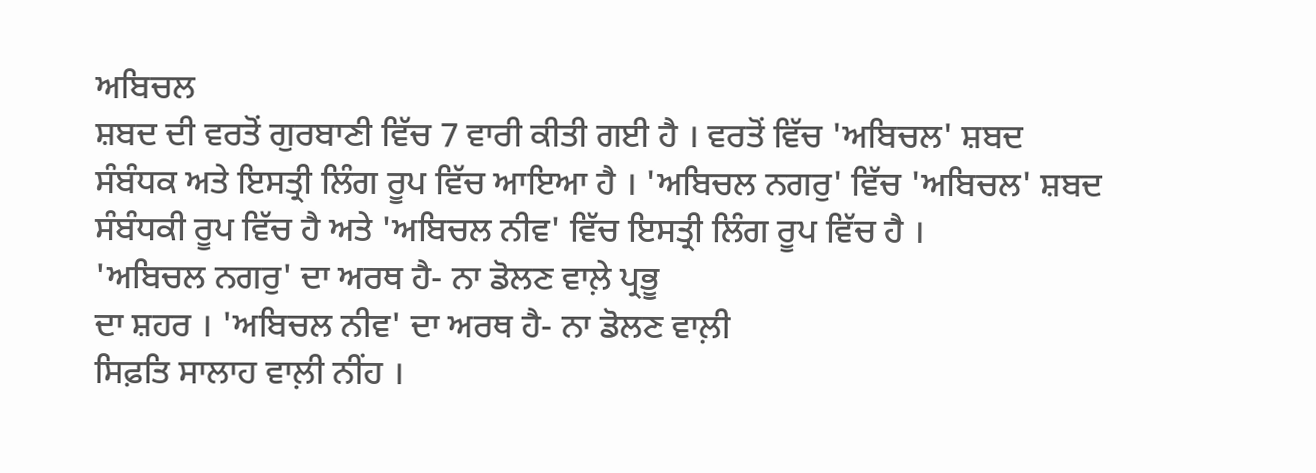ਅਬਿਚਲ
ਸ਼ਬਦ ਦੀ ਵਰਤੋਂ ਗੁਰਬਾਣੀ ਵਿੱਚ 7 ਵਾਰੀ ਕੀਤੀ ਗਈ ਹੈ । ਵਰਤੋਂ ਵਿੱਚ 'ਅਬਿਚਲ' ਸ਼ਬਦ
ਸੰਬੰਧਕ ਅਤੇ ਇਸਤ੍ਰੀ ਲਿੰਗ ਰੂਪ ਵਿੱਚ ਆਇਆ ਹੈ । 'ਅਬਿਚਲ ਨਗਰੁ' ਵਿੱਚ 'ਅਬਿਚਲ' ਸ਼ਬਦ
ਸੰਬੰਧਕੀ ਰੂਪ ਵਿੱਚ ਹੈ ਅਤੇ 'ਅਬਿਚਲ ਨੀਵ' ਵਿੱਚ ਇਸਤ੍ਰੀ ਲਿੰਗ ਰੂਪ ਵਿੱਚ ਹੈ ।
'ਅਬਿਚਲ ਨਗਰੁ' ਦਾ ਅਰਥ ਹੈ- ਨਾ ਡੋਲਣ ਵਾਲ਼ੇ ਪ੍ਰਭੂ
ਦਾ ਸ਼ਹਰ । 'ਅਬਿਚਲ ਨੀਵ' ਦਾ ਅਰਥ ਹੈ- ਨਾ ਡੋਲਣ ਵਾਲ਼ੀ
ਸਿਫ਼ਤਿ ਸਾਲਾਹ ਵਾਲ਼ੀ ਨੀਂਹ ।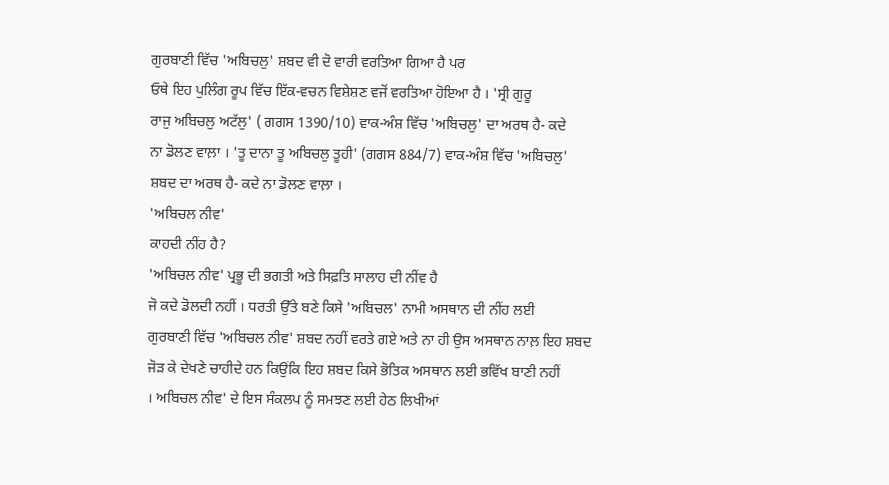ਗੁਰਬਾਣੀ ਵਿੱਚ 'ਅਬਿਚਲੁ' ਸ਼ਬਦ ਵੀ ਦੋ ਵਾਰੀ ਵਰਤਿਆ ਗਿਆ ਹੈ ਪਰ
ਓਥੇ ਇਹ ਪੁਲਿੰਗ ਰੂਪ ਵਿੱਚ ਇੱਕ-ਵਚਨ ਵਿਸ਼ੇਸ਼ਣ ਵਜੋਂ ਵਰਤਿਆ ਹੋਇਆ ਹੈ । 'ਸ੍ਰੀ ਗੁਰੂ
ਰਾਜੁ ਅਬਿਚਲੁ ਅਟੱਲੁ' ( ਗਗਸ 1390/10) ਵਾਕ-ਅੰਸ਼ ਵਿੱਚ 'ਅਬਿਚਲੁ' ਦਾ ਅਰਥ ਹੈ- ਕਦੇ
ਨਾ ਡੋਲਣ ਵਾਲ਼ਾ । 'ਤੂ ਦਾਨਾ ਤੂ ਅਬਿਚਲੁ ਤੂਹੀ' (ਗਗਸ 884/7) ਵਾਕ-ਅੰਸ਼ ਵਿੱਚ 'ਅਬਿਚਲੁ'
ਸ਼ਬਦ ਦਾ ਅਰਥ ਹੈ- ਕਦੇ ਨਾ ਡੋਲਣ ਵਾਲ਼ਾ ।
'ਅਬਿਚਲ ਨੀਵ'
ਕਾਹਦੀ ਨੀਂਹ ਹੈ?
'ਅਬਿਚਲ ਨੀਵ' ਪ੍ਰਭੂ ਦੀ ਭਗਤੀ ਅਤੇ ਸਿਫ਼ਤਿ ਸਾਲਾਹ ਦੀ ਨੀਂਵ ਹੈ
ਜੋ ਕਦੇ ਡੋਲਦੀ ਨਹੀਂ । ਧਰਤੀ ਉੱਤੇ ਬਣੇ ਕਿਸੇ 'ਅਬਿਚਲ' ਨਾਮੀ ਅਸਥਾਨ ਦੀ ਨੀਂਹ ਲਈ
ਗੁਰਬਾਣੀ ਵਿੱਚ 'ਅਬਿਚਲ ਨੀਵ' ਸ਼ਬਦ ਨਹੀਂ ਵਰਤੇ ਗਏ ਅਤੇ ਨਾ ਹੀ ਉਸ ਅਸਥਾਨ ਨਾਲ਼ ਇਹ ਸ਼ਬਦ
ਜੋੜ ਕੇ ਦੇਖਣੇ ਚਾਹੀਦੇ ਹਨ ਕਿਉਂਕਿ ਇਹ ਸ਼ਬਦ ਕਿਸੇ ਭੋਤਿਕ ਅਸਥਾਨ ਲਈ ਭਵਿੱਖ ਬਾਣੀ ਨਹੀਂ
। ਅਬਿਚਲ ਨੀਵ' ਦੇ ਇਸ ਸੰਕਲਪ ਨੂੰ ਸਮਝਣ ਲਈ ਹੇਠ ਲਿਖੀਆਂ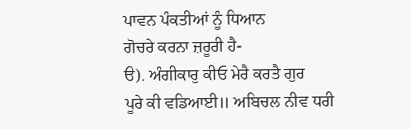ਪਾਵਨ ਪੰਕਤੀਆਂ ਨੂੰ ਧਿਆਨ
ਗੋਚਰੇ ਕਰਨਾ ਜ਼ਰੂਰੀ ਹੈ-
ੳ). ਅੰਗੀਕਾਰੁ ਕੀਓ ਮੇਰੈ ਕਰਤੈ ਗੁਰ
ਪੂਰੇ ਕੀ ਵਡਿਆਈ॥ ਅਬਿਚਲ ਨੀਵ ਧਰੀ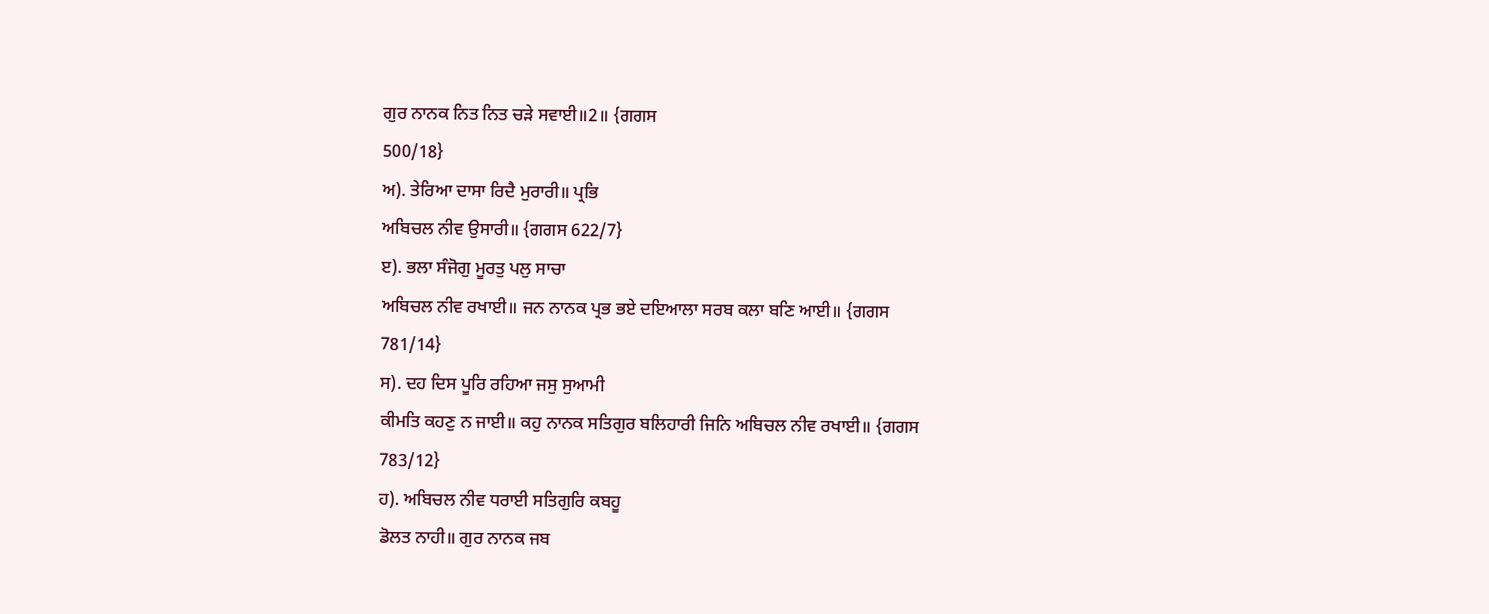ਗੁਰ ਨਾਨਕ ਨਿਤ ਨਿਤ ਚੜੇ ਸਵਾਈ॥2॥ {ਗਗਸ
500/18}
ਅ). ਤੇਰਿਆ ਦਾਸਾ ਰਿਦੈ ਮੁਰਾਰੀ॥ ਪ੍ਰਭਿ
ਅਬਿਚਲ ਨੀਵ ਉਸਾਰੀ॥ {ਗਗਸ 622/7}
ੲ). ਭਲਾ ਸੰਜੋਗੁ ਮੂਰਤੁ ਪਲੁ ਸਾਚਾ
ਅਬਿਚਲ ਨੀਵ ਰਖਾਈ॥ ਜਨ ਨਾਨਕ ਪ੍ਰਭ ਭਏ ਦਇਆਲਾ ਸਰਬ ਕਲਾ ਬਣਿ ਆਈ॥ {ਗਗਸ
781/14}
ਸ). ਦਹ ਦਿਸ ਪੂਰਿ ਰਹਿਆ ਜਸੁ ਸੁਆਮੀ
ਕੀਮਤਿ ਕਹਣੁ ਨ ਜਾਈ॥ ਕਹੁ ਨਾਨਕ ਸਤਿਗੁਰ ਬਲਿਹਾਰੀ ਜਿਨਿ ਅਬਿਚਲ ਨੀਵ ਰਖਾਈ॥ {ਗਗਸ
783/12}
ਹ). ਅਬਿਚਲ ਨੀਵ ਧਰਾਈ ਸਤਿਗੁਰਿ ਕਬਹੂ
ਡੋਲਤ ਨਾਹੀ॥ ਗੁਰ ਨਾਨਕ ਜਬ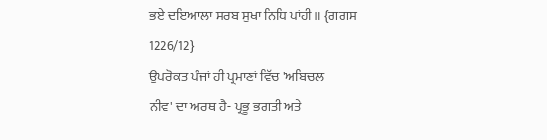ਭਏ ਦਇਆਲਾ ਸਰਬ ਸੁਖਾ ਨਿਧਿ ਪਾਂਹੀ॥ {ਗਗਸ
1226/12}
ਉਪਰੋਕਤ ਪੰਜਾਂ ਹੀ ਪ੍ਰਮਾਣਾਂ ਵਿੱਚ 'ਅਬਿਚਲ
ਨੀਵ' ਦਾ ਅਰਥ ਹੈ- ਪ੍ਰਭੂ ਭਗਤੀ ਅਤੇ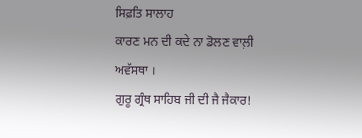ਸਿਫ਼ਤਿ ਸਾਲਾਹ
ਕਾਰਣ ਮਨ ਦੀ ਕਦੇ ਨਾ ਡੋਲਣ ਵਾਲ਼ੀ ਅਵੱਸਥਾ ।
ਗੁਰੂ ਗ੍ਰੰਥ ਸਾਹਿਬ ਜੀ ਦੀ ਜੈ ਜੈਕਾਰ!